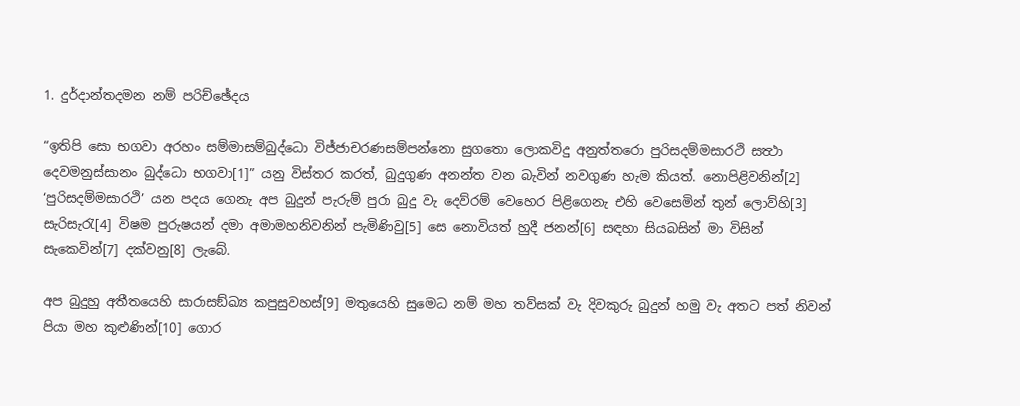1. දුර්දාන්තදමන නම් පරිච්ඡේදය

“ඉතිපි සො භගවා අරහං සම්මාසම්බුද්ධො විජ්ජාචරණසම්පන්නො සුගතො ලොකවිදු අනුත්තරො පුරිසදම්මසාරථි සත්‍ථා දෙවමනුස්සානං බුද්ධො භගවා[1]” යනු විස්තර කරත්, බුදුගුණ අනන්ත වන බැවින් නවගුණ හැම කියත්. නොපිළිවනින්[2] ‘පුරිසදම්මසාරථි’ යන පදය ගෙනැ අප බුදුන් පැරුම් පුරා බුදු වැ දෙව්රම් වෙහෙර පිළිගෙනැ එහි වෙසෙමින් තුන් ලොව්හි[3] සැරිසැරැ[4] විෂම පුරුෂයන් දමා අමාමහනිවනින් පැමිණිවු[5] සෙ නොවියත් හුදී ජනන්[6] සඳහා සියබසින් මා විසින් සැකෙවින්[7] දක්වනු[8] ලැබේ.

අප බුදුහු අතීතයෙහි සාරාසඞ්ඛ්‍ය කපුසුවහස්[9] මතුයෙහි සුමෙධ නම් මහ තව්සක් වැ දිවකුරු බුදුන් හමු වැ අතට පත් නිවන් පියා මහ කුළුණින්[10] ගොර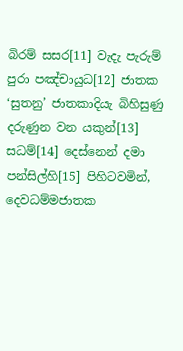බිරම් සසර[11] වැදැ පැරුම් පුරා පඤ්චායුධ[12] ජාතක ‘සුතනු’ ජාතකාදියැ බිහිසුණු දරුණුන වන යකුන්[13] සධම්[14] දෙස්නෙන් දමා පන්සිල්හි[15] පිහිටවමින්, දෙවධම්මජාතක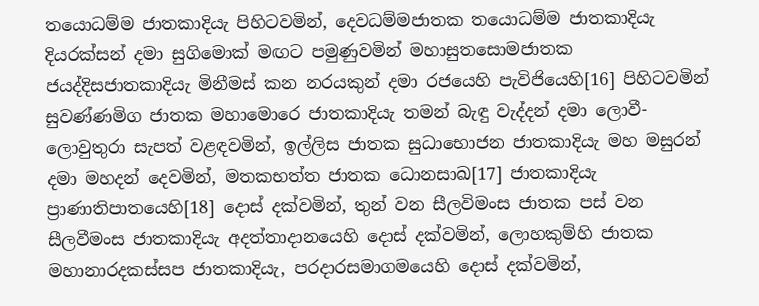තයොධම්ම ජාතකාදියැ පිහිටවමින්, දෙවධම්මජාතක තයොධම්ම ජාතකාදියැ දියරක්සන් දමා සුගිමොක් මඟට පමුණුවමින් මහාසුතසොමජාතක ජයද්දිසජාතකාදියැ මිනීමස් කන නරයකුන් දමා රජයෙහි පැවිජියෙහි[16] පිහිටවමින් සුවණ්ණමිග ජාතක මහාමොරෙ ජාතකාදියැ තමන් බැඳු වැද්දන් දමා ලොවී-ලොවුතුරා සැපත් වළඳවමින්, ඉල්ලිස ජාතක සුධාභොජන ජාතකාදියැ මහ මසුරන් දමා මහදන් දෙවමින්, මතකභත්ත ජාතක ධොනසාඛ[17] ජාතකාදියැ ප්‍රාණාතිපාතයෙහි[18] දොස් දක්වමින්, තුන් වන සීලවිමංස ජාතක පස් වන සීලවීමංස ජාතකාදියැ අදත්තාදානයෙහි දොස් දක්වමින්, ලොහකුම්හි ජාතක මහානාරදකස්සප ජාතකාදියැ, පරදාරසමාගමයෙහි දොස් දක්වමින්,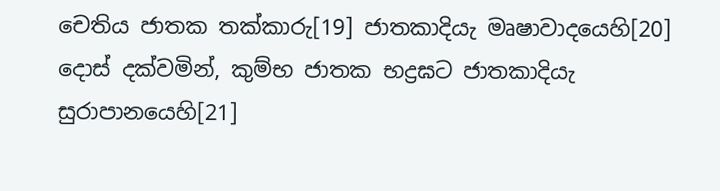චෙතිය ජාතක තක්කාරු[19] ජාතකාදියැ මෘෂාවාදයෙහි[20] දොස් දක්වමින්, කුම්භ ජාතක භද්‍රඝට ජාතකාදියැ සුරාපානයෙහි[21]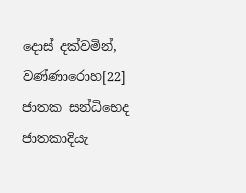දොස් දක්වමින්, වණ්ණාරොහ[22] ජාතක සන්ධිභෙද ජාතකාදියැ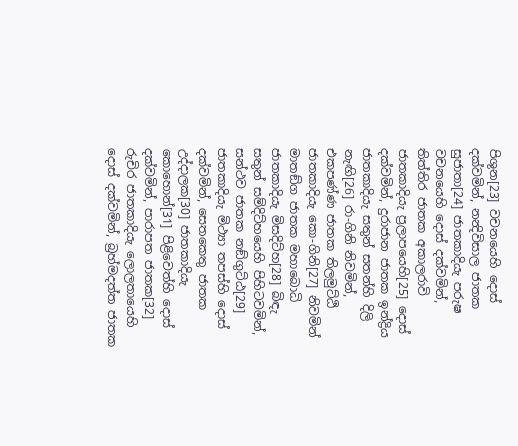පිශුන[23] වචනයෙහි දොස් දක්වමින්, නන්‍දිවිසාල ජාතක සුජාතා[24] ජාතකාදියැ පරුෂ වචනයෙහි දොස් දක්වමින්, තිත්තිර ජාතක අකාලරාවි ජාතකාදියැ ප්‍රලාපයෙහි[25] දොස් දක්වමින්, දුරාජාන ජාතක ඉන්ද්‍රිය ජාතකාදියැ සතුන් සතන්හි දිලි නැඟි[26] රා-ගිනි නිවමින්, එකපණ්ණ ජාතක තිලමුට්ඨි ජාතකාදියැ කො-ගිනි[27] නිවමින් මාතඞ්ග ජාතක මහාබොධි ජාතකාදියැ මිසදිට්හ[28] බිඳැ සතුන් සම්දිට්හයෙහි පිහිටවමින්, සන්ථව ජාතක නඞ්ගුට්ඨ[29] ජාතකාදියැ මිථ්‍යා තපස්හි දොස් දක්වමින්, සෙතකෙතු ජාතක උද්දාලක[30] ජාතකාදියැ කොහොන්[31] පිළිවෙත්හි දොස් දක්වමින්, පාරාපත ජාතක[32] රුචිර ජාතකාදියැ ලොලතායෙහි දොස් දක්වමින්, බ්‍රහ්මදත්ත ජාතක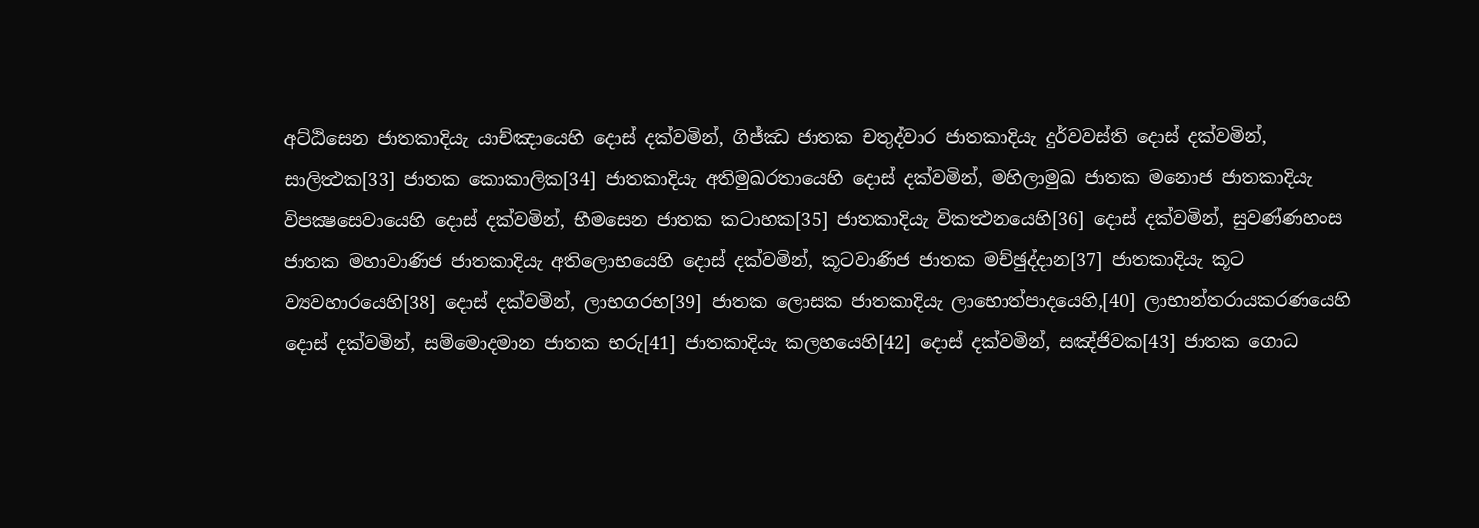අට්ඨිසෙන ජාතකාදියැ යාච්ඤායෙහි දොස් දක්වමින්, ගිජ්ඣ ජාතක චතුද්වාර ජාතකාදියැ දුර්වවස්ති දොස් දක්වමින්, සාලිත්‍ථක[33] ජාතක කොකාලික[34] ජාතකාදියැ අතිමුඛරතායෙහි දොස් දක්වමින්, මහිලාමුඛ ජාතක මනොජ ජාතකාදියැ විපක්‍ෂසෙවායෙහි දොස් දක්වමින්, භීමසෙන ජාතක කටාහක[35] ජාතකාදියැ විකත්‍ථනයෙහි[36] දොස් දක්වමින්, සුවණ්ණහංස ජාතක මහාවාණිජ ජාතකාදියැ අතිලොභයෙහි දොස් දක්වමින්, කූටවාණිජ ජාතක මච්ඡුද්දාන[37] ජාතකාදියැ කූට ව්‍යවහාරයෙහි[38] දොස් දක්වමින්, ලාභගරභ[39] ජාතක ලොසක ජාතකාදියැ ලාභොත්පාදයෙහි,[40] ලාභාන්තරායකරණයෙහි දොස් දක්වමින්, සම්මොදමාන ජාතක භරු[41] ජාතකාදියැ කලහයෙහි[42] දොස් දක්වමින්, සඤ්ජිවක[43] ජාතක ගොධ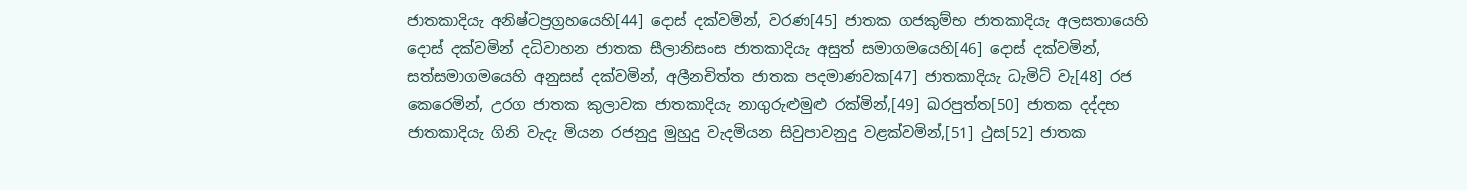ජාතකාදියැ අනිෂ්ටප්‍රග්‍රහයෙහි[44] දොස් දක්වමින්, වරණ[45] ජාතක ගජකුම්භ ජාතකාදියැ අලසතායෙහි දොස් දක්වමින් දධිවාහන ජාතක සීලානිසංස ජාතකාදියැ අසුත් සමාගමයෙහි[46] දොස් දක්වමින්, සත්සමාගමයෙහි අනුසස් දක්වමින්, අලීනචිත්ත ජාතක පදමාණවක[47] ජාතකාදියැ ධැමිට් වැ[48] රජ කෙරෙමින්, උරග ජාතක කුලාවක ජාතකාදියැ නාගුරුළුමුළු රක්මින්,[49] ඛරපුත්ත[50] ජාතක දද්දභ ජාතකාදියැ ගිනි වැදැ මියන රජනුදු මුහුදු වැදමියන සිවුපාවනුදු වළක්වමින්,[51] ථුස[52] ජාතක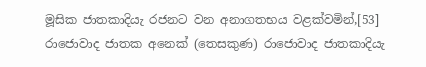මූසික ජාතකාදියැ රජනට වන අනාගතභය වළක්වමින්,[53] රාජොවාද ජාතක අනෙක් (තෙසකුණ) රාජොවාද ජාතකාදියැ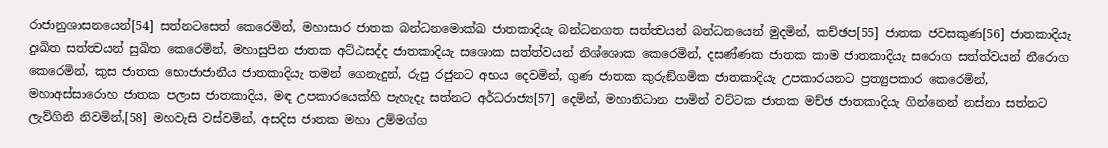රාජානුශාසනයෙන්[54] සත්නටසෙත් කෙරෙමින්, මහාසාර ජාතක බන්ධනමොක්ඛ ජාතකාදියැ බන්ධනගත සත්ත්‍වයන් බන්ධනයෙන් මුදමින්, කච්ඡප[55] ජාතක ජවසකුණ[56] ජාතකාදියැ දුඃඛිත සත්ත්‍වයන් සුඛිත කෙරෙමින්, මහාසුපින ජාතක අට්ඨසද්ද ජාතකාදියැ සශොක සත්ත්වයන් නිශ්ශොක කෙරෙමින්, දසණ්ණක ජාතක කාම ජාතකාදියැ සරොග සත්ත්වයන් නීරොග කෙරෙමින්, කුස ජාතක භොජාජානීය ජාතකාදියැ තමන් ගෙනැදුන්, රුපු රජුනට අභය දෙවමින්, ගුණ ජාතක කුරුඞ්ගමික ජාතකාදියැ උපකාරයනට ප්‍රත්‍යුපකාර කෙරෙමින්, මහාඅස්සාරොහ ජාතක පලාස ජාතකාදිය, මඳ උපකාරයෙක්හි පැහැදැ සත්නට අර්ධරාජ්‍ය[57] දෙමින්, මහානිධාන පාමින් වට්ටක ජාතක මච්ඡ ජාතකාදියැ ගින්නෙන් නස්නා සත්නට ලැව්ගිනි නිවමින්,[58] මහවැසි වස්වමින්, අසදිස ජාතක මහා උම්මග්ග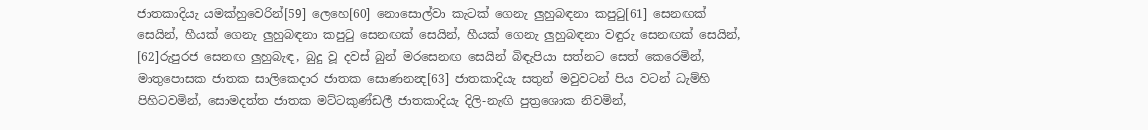ජාතකාදියැ යමක්හුවෙරින්[59] ලෙහෙ[60] නොසොල්වා කැටක් ගෙනැ ලුහුබඳනා කපුටු[61] සෙනඟක් සෙයින්, හීයක් ගෙනැ ලුහුබඳනා කපුටු සෙනඟක් සෙයින්, හීයක් ගෙනැ ලුහුබඳනා වඳුරු සෙනඟක් සෙයින්, [62]රුපුරජ සෙනඟ ලුහුබැඳ, බුදු වූ දවස් බුන් මරසෙනඟ සෙයින් බිඳැපියා සත්නට සෙත් කෙරෙමින්, මාතුපොසක ජාතක සාලිකෙදාර ජාතක සොණනන්‍ද[63] ජාතකාදියැ සතුන් මවුවටන් පිය වටන් ධැම්හි පිහිටවමින්, සොමදත්ත ජාතක මට්ටකුණ්ඩලී ජාතකාදියැ දිලි-නැඟි පුත්‍රශොක නිවමින්,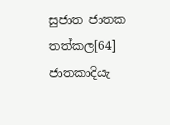සුජාත ජාතක තත්කල[64] ජාතකාදියැ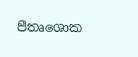පීතෘශොක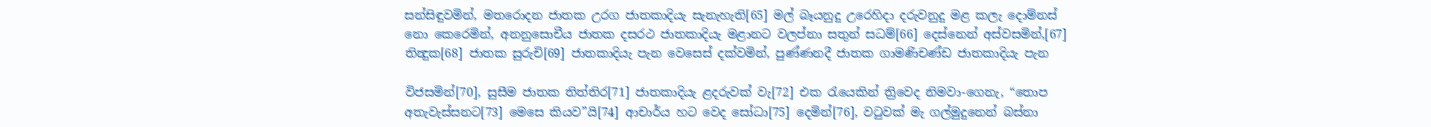සන්සිඳුවමින්, මතරොදන ජාතක උරග ජාතකාදියැ සැනැහැති[65] මල් බෑයනුදු උරෙහිදා දරුවනුදු මළ කලැ දොම්නස් නො කෙරෙමින්, අනනුසොචීය ජාතක දසරථ ජාතකාදියැ මළානට වලප්නා සතුන් සධම්[66] දෙස්නෙන් අස්වසමින්,[67] තින්‍දුක[68] ජාතක සුරුචි[69] ජාතකාදියැ පැන වෙසෙස් දක්වමින්, පුණ්ණනදී ජාතක ගාමණිචණ්ඩ ජාතකාදියැ පැන

විජසමින්[70], සුසීම ජාතක තිත්තිර[71] ජාතකාදියැ ළදරුවක් වැ[72] එක රැයෙකින් ත්‍රිවෙද නිමවා-ගෙනැ, “තොප අතැවැස්සනට[73] මෙසෙ කියව”යි[74] ආචාර්ය හට වෙද සෝධා[75] දෙමින්[76], වටුවක් මැ ගල්මුදුනෙන් බස්නා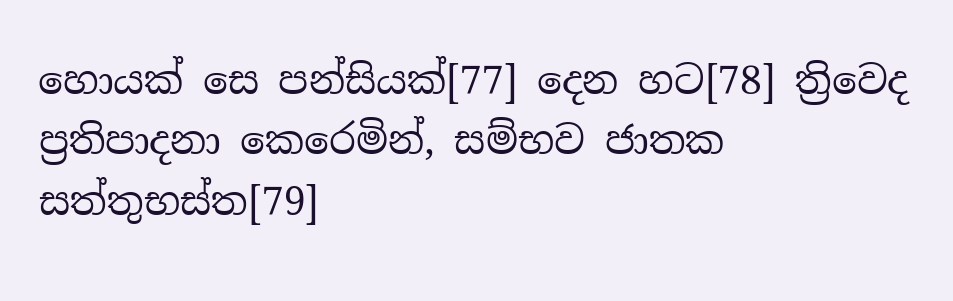හොයක් සෙ පන්සියක්[77] දෙන හට[78] ත්‍රිවෙද ප්‍රතිපාදනා කෙරෙමින්, සම්භව ජාතක සත්තුභස්ත[79]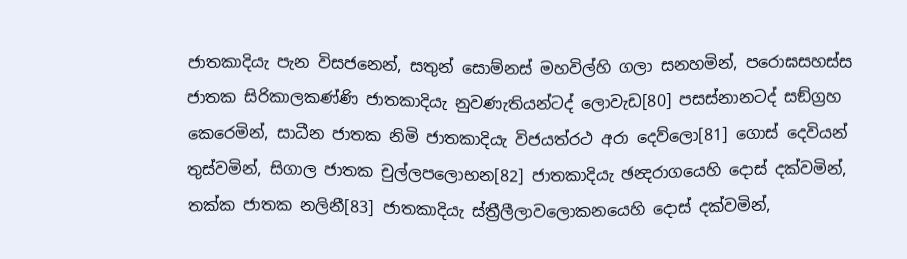ජාතකාදියැ පැන විසජනෙන්, සතුන් සොම්නස් මහවිල්හි ගලා සනහමින්, පරොඝසහස්ස ජාතක සිරිකාලකණ්ණි ජාතකාදියැ නුවණැතියන්ටද් ලොවැඩ[80] පසස්නානටද් සඞ්ග්‍රහ කෙරෙමින්, සාධීන ජාතක නිමි ජාතකාදියැ විජයත්රථ අරා දෙව්ලො[81] ගොස් දෙවියන් තුස්වමින්, සිගාල ජාතක චුල්ලපලොභන[82] ජාතකාදියැ ඡන්‍දරාගයෙහි දොස් දක්වමින්, තක්ක ජාතක නලිනී[83] ජාතකාදියැ ස්ත්‍රීලීලාවලොකනයෙහි දොස් දක්වමින්,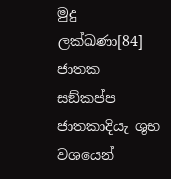මුදු ලක්ඛණා[84] ජාතක සඞ්කප්ප ජාතකාදියැ ශුභ වශයෙන්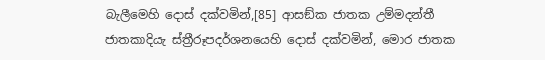බැලීමෙහි දොස් දක්වමින්,[85] ආසඞ්ක ජාතක උම්මදන්තී ජාතකාදියැ ස්ත්‍රීරූපදර්ශනයෙහි දොස් දක්වමින්, මොර ජාතක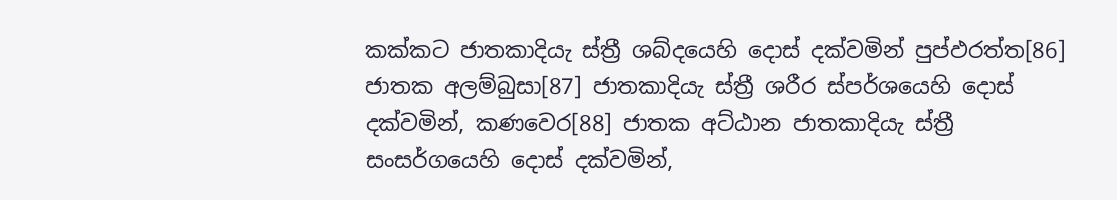කක්කට ජාතකාදියැ ස්ත්‍රී ශබ්දයෙහි දොස් දක්වමින් පුප්ඵරත්ත[86] ජාතක අලම්බුසා[87] ජාතකාදියැ ස්ත්‍රී ශරීර ස්පර්ශයෙහි දොස් දක්වමින්, කණවෙර[88] ජාතක අට්ඨාන ජාතකාදියැ ස්ත්‍රී සංසර්ගයෙහි දොස් දක්වමින්,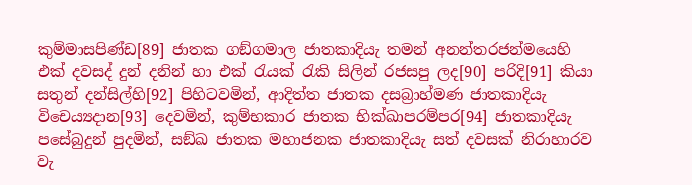කුම්මාසපිණ්ඩ[89] ජාතක ගඞ්ගමාල ජාතකාදියැ තමන් අනන්තරජන්මයෙහි එක් දවසද් දුන් දනින් හා එක් රැයක් රැකි සිලින් රජසපු ලද[90] පරිදි[91] කියා සතුන් දන්සිල්හි[92] පිහිටවමින්, ආදිත්ත ජාතක දසබ්‍රාහ්මණ ජාතකාදියැ විචෙය්‍යදාන[93] දෙවමින්, කුම්භකාර ජාතක භික්ඛාපරම්පර[94] ජාතකාදියැ පසේබුදුන් පුදමින්, සඞ්ඛ ජාතක මහාජනක ජාතකාදියැ සත් දවසක් නිරාහාරව වැ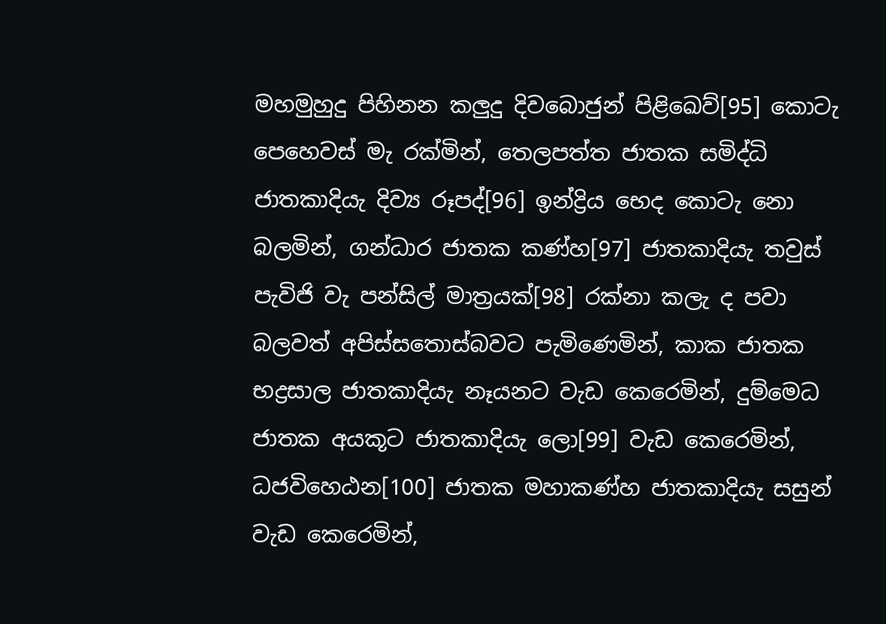මහමුහුදු පිහිනන කලුදු දිවබොජුන් පිළි‍ඛෙව්[95] කොටැ පෙහෙවස් මැ රක්මින්, තෙලපත්ත ජාතක සමිද්ධි ජාතකාදියැ දිව්‍ය රූපද්[96] ඉන්ද්‍රිය භෙද කොටැ නො බලමින්, ගන්ධාර ජාතක කණ්හ[97] ජාතකාදියැ තවුස් පැවිජි වැ පන්සිල් මාත්‍රයක්[98] රක්නා කලැ ද පවා බලවත් අපිස්සතොස්බවට පැමිණෙමින්, කාක ජාතක භද්‍රසාල ජාතකාදියැ නෑයනට වැඩ කෙරෙමින්, දුම්මෙධ ජාතක අයකූට ජාතකාදියැ ලො[99] වැඩ කෙරෙමින්, ධජවිහෙඨන[100] ජාතක මහාකණ්හ ජාතකාදියැ සසුන් වැඩ කෙරෙමින්,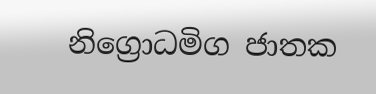නිග්‍රොධමිග ජාතක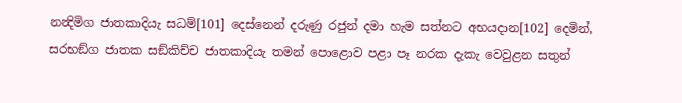නන්‍දිමිග ජාතකාදියැ සධම්[101] දෙස්නෙන් දරුණු රජුන් දමා හැම සත්නට අභයදාන[102] දෙමින්, සරභඞ්ග ජාතක සඞ්කිච්ච ජාතකාදියැ තමන් පොළොව පළා පෑ නරක දැකැ වෙවුළන සතුන්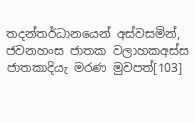තදන්තර්ධානයෙන් අස්වසමින්, ජවනහංස ජාතක වලාහකඅස්ස ජාතකාදියැ මරණ මුවපත්[103]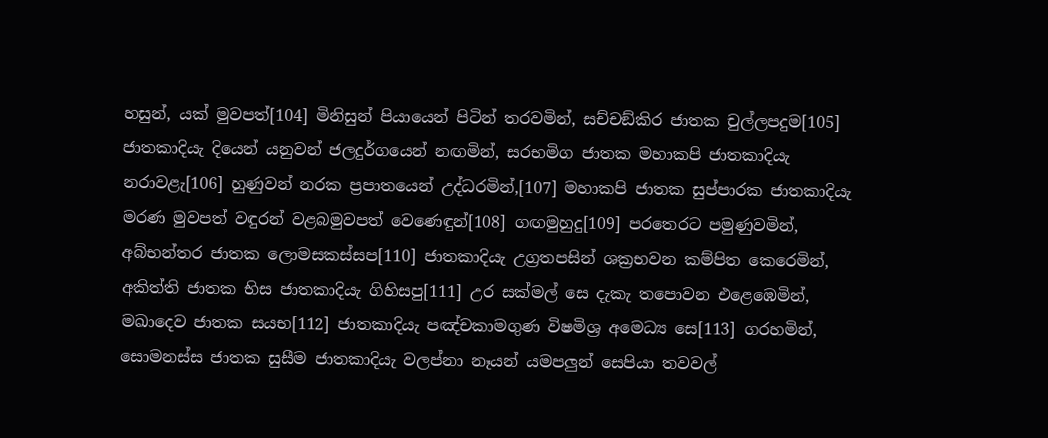හසුන්, යක් මුවපත්[104] මිනිසුන් පියායෙන් පිටින් තරවමින්, සච්චඞ්කිර ජාතක චුල්ලපදුම[105] ජාතකාදියැ දියෙන් යනුවන් ජලදුර්ගයෙන් නඟමින්, සරභමිග ජාතක මහාකපි ජාතකාදියැ නරාවළැ[106] හුණුවන් නරක ප්‍රපාතයෙන් උද්ධරමින්,[107] මහාකපි ජාතක සුප්පාරක ජාතකාදියැ මරණ මුවපත් වඳුරන් වළබමුවපත් වෙණෙඳුන්[108] ගඟමුහුදු[109] පරතෙරට පමුණුවමින්, අබ්භන්තර ජාතක ලොමසකස්සප[110] ජාතකාදියැ උග්‍රතපසින් ශක්‍රභවන කම්පිත කෙරෙමින්, අකිත්ති ජාතක භිස ජාතකාදියැ ගිහිසපු[111] උර සක්මල් සෙ දැකැ තපොවන එළෙඹෙමින්, මඛාදෙව ජාතක සයභ[112] ජාතකාදියැ පඤ්චකාමගුණ විෂමිශ්‍ර අමෙධ්‍ය සෙ[113] ගරහමින්, සොමනස්ස ජාතක සුසීම ජාතකාදියැ වලප්නා නෑයන් යමපලුන් සෙපියා තවවල්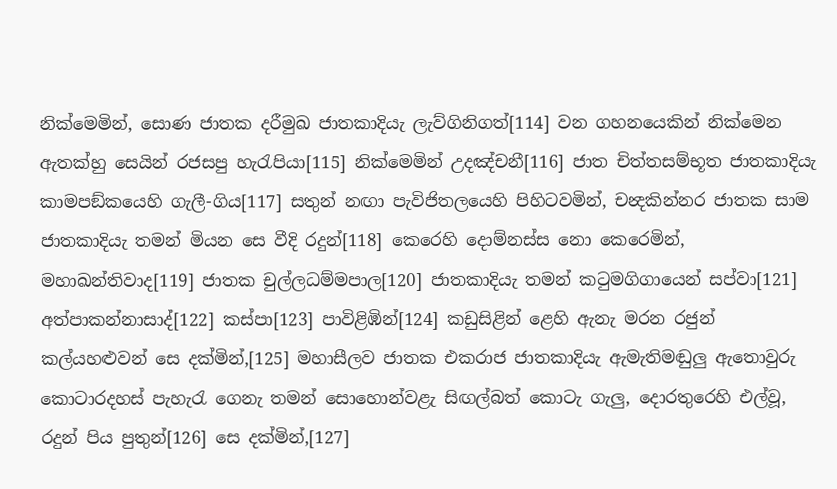නික්මෙමින්, සොණ ජාතක දරීමුඛ ජාතකාදියැ ලැව්ගිනිගත්[114] වන ගහනයෙකින් නික්මෙන ඇතක්හු සෙයින් රජසපු හැරැපියා[115] නික්මෙමින් උදඤ්චනී[116] ජාත චිත්තසම්භූත ජාතකාදියැ කාමපඞ්කයෙහි ගැලී-ගිය[117] සතුන් නඟා පැවිජිතලයෙහි පිහිටවමින්, චන්‍දකින්නර ජාතක සාම ජාතකාදියැ තමන් මියන සෙ වීදි රදුන්[118] කෙරෙහි දොම්නස්ස නො කෙරෙමින්, මහාඛන්තිවාද[119] ජාතක චුල්ලධම්මපාල[120] ජාතකාදියැ තමන් කටුමගිගායෙන් සප්වා[121] අත්පාකන්නාසාද්[122] කස්පා[123] පාවිළිඹින්[124] කඩුසිළින් ළෙහි ඇනැ මරන රජුන් කල්යහළුවන් සෙ දක්මින්,[125] මහාසීලව ජාතක එකරාජ ජාතකාදියැ ඇමැතිමඬුලු ඇතොවුරු කොටාරදහස් පැහැරැ ගෙනැ තමන් සොහොන්වළැ සිඟල්බත් කොටැ ගැලු, දොරතුරෙහි එල්වූ, රදුන් පිය පුතුන්[126] සෙ දක්මින්,[127]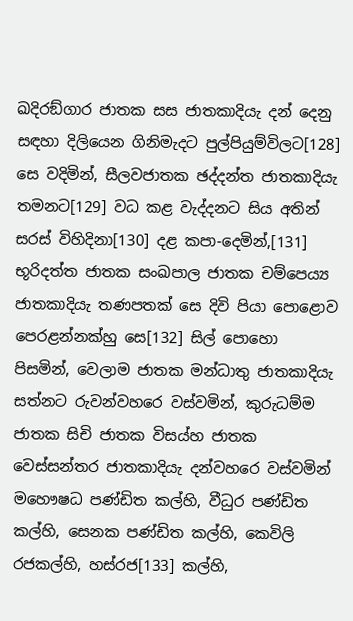ඛදිරඞ්ගාර ජාතක සස ජාතකාදියැ දන් දෙනු සඳහා දිලියෙන ගිනිමැදට පුල්පියුම්විලට[128] සෙ වදිමින්, සීලවජාතක ඡද්දන්ත ජාතකාදියැ තමනට[129] වධ කළ වැද්දනට සිය අතින් සරස් විහිදිනා[130] දළ කපා-දෙමින්,[131] භූරිදත්ත ජාතක සංඛපාල ජාතක චම්පෙය්‍ය ජාතකාදියැ තණපතක් සෙ දිවි පියා පොළොව පෙරළන්නක්හු සෙ[132] සිල් පොහො පිසමින්, වෙලාම ජාතක මන්ධාතු ජාතකාදියැ සත්නට රුවන්වහරෙ වස්වමින්, කුරුධම්ම ජාතක සිචි ජාතක විසය්හ ජාතක වෙස්සන්තර ජාතකාදියැ දන්වහරෙ වස්වමින් මහෞෂධ පණ්ඩිත කල්හි, වීධුර පණ්ඩිත කල්හි, සෙනක පණ්ඩිත කල්හි, කෙවිලි රජකල්හි, හස්රජ[133] කල්හි,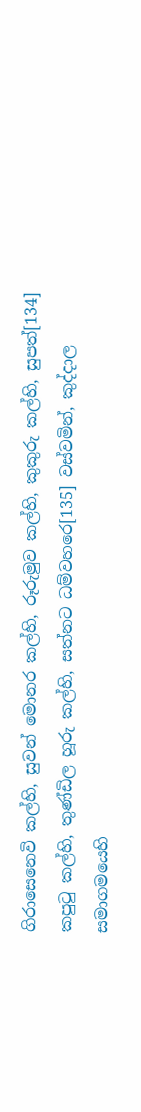ගිරාසෙනෙවි කල්හි, සුවන් මොනර කල්හි, රූරුමුව කල්හි, කුකුරු කල්හි, සුපත්[134] කපුටු කල්හි, තුණ්ඩිල හූරු කල්හි, සත්නට ධම්වහරෙ[135] වස්වමින්, කුද්දාල සමාගමයෙහි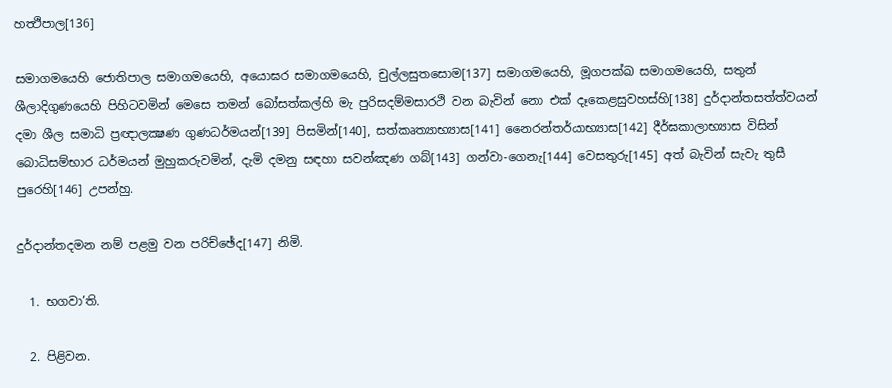හත්‍ථිපාල[136]

සමාගමයෙහි ජොතිපාල සමාගමයෙහි, අයොඝර සමාගමයෙහි, චුල්ලසුතසොම[137] සමාගමයෙහි, මූගපක්ඛ සමාගමයෙහි, සතුන් ශීලාදිගුණයෙහි පිහිටවමින් මෙසෙ තමන් බෝසත්කල්හි මැ පුරිසදම්මසාරථි වන බැවින් නො එක් දෑකෙළසුවහස්හි[138] දුර්දාන්තසත්ත්වයන් දමා ශීල සමාධි ප්‍රඥාලක්‍ෂණ ගුණධර්මයන්[139] පිසමින්[140], සත්කෘත්‍යාභ්‍යාස[141] නෛරන්තර්යාභ්‍යාස[142] දීර්ඝකාලාභ්‍යාස විසින් බොධිසම්භාර ධර්මයන් මුහුකරුවමින්, දැමි දමනු සඳහා සවන්ඤණ ගබ්[143] ගන්වා-ගෙනැ[144] වෙසතුරු[145] අත් බැවින් සැවැ තුසී පුරෙහි[146] උපන්හු.

දුර්දාන්තදමන නම් පළමු වන පරිච්ඡේද[147] නිමි.

  1. භගවා’ති.

  2. පිළිවන.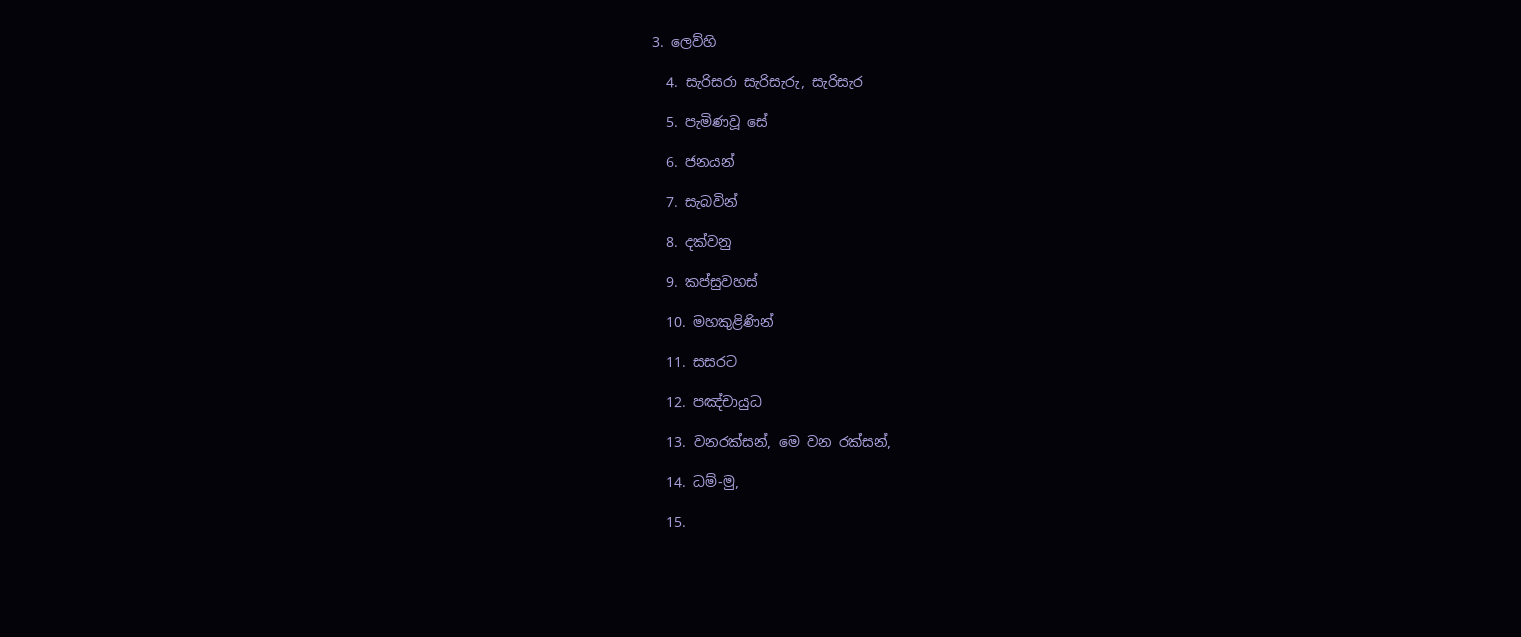3. ලෙව්හි

  4. සැරිසරා සැරිසැරු, සැරිසැර

  5. පැමිණවූ සේ

  6. ජනයන්

  7. සැබවින්

  8. දක්වනු

  9. කප්සුවහස්

  10. මහකුළිණින්

  11. සසරට

  12. පඤ්චායුධ

  13. වනරක්සන්, මෙ වන රක්සන්,

  14. ධම්-මු,

  15.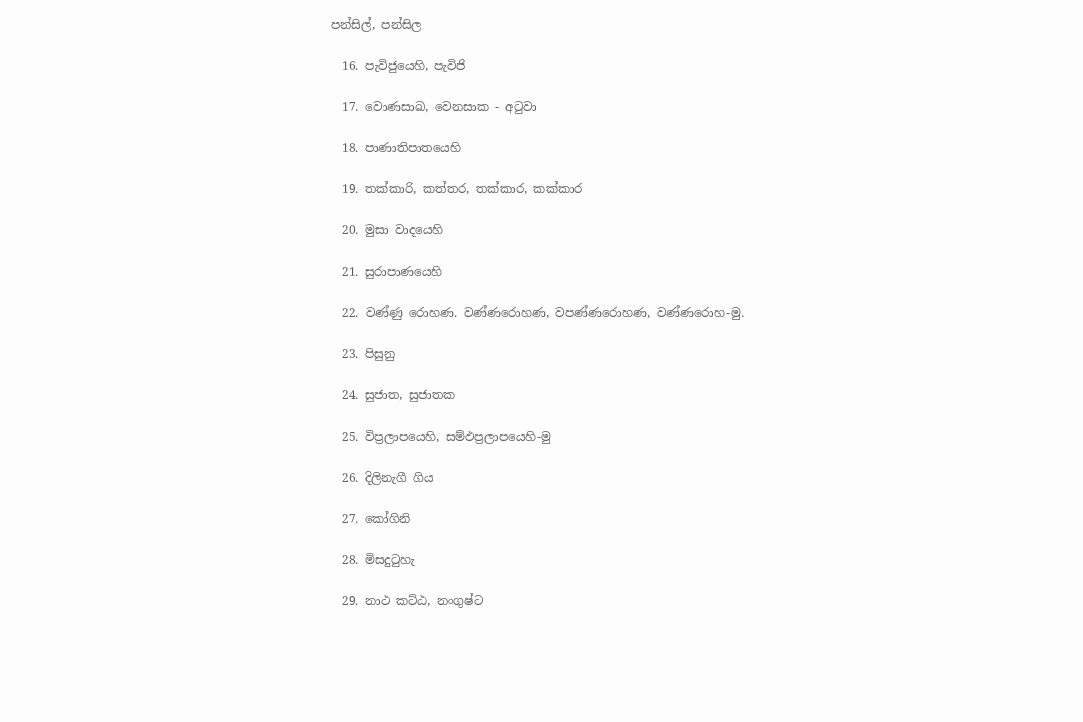පන්සිල්, පන්සිල

  16. පැවිජුයෙහි, පැවිජි

  17. වොණසාඛ, වෙනසාක - අටුවා

  18. පාණාතිපාතයෙහි

  19. තක්කාරි, කත්තර, තක්කාර, කක්කාර

  20. මුසා වාදයෙහි

  21. සුරාපාණයෙහි

  22. වණ්ණු රොහණ. වණ්ණරොහණ, වපණ්ණරොහණ, වණ්ණරොහ-මු.

  23. පිසුනු

  24. සුජාත, සුජාතක

  25. විප්‍රලාපයෙහි, සම්ඵප්‍රලාපයෙහි-මු

  26. දිලිනැගී ගිය

  27. කෝගිනි

  28. මිසදුටුහැ

  29. නාථ කට්ඨ, නංගුෂ්ට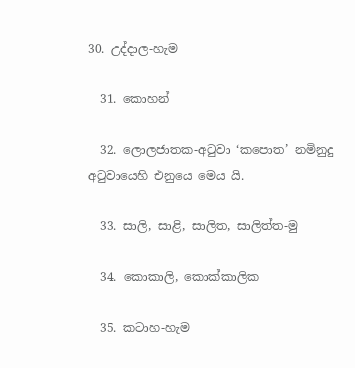30. උද්දාල-හැම

  31. කොහන්

  32. ලොලජාතක-අටුවා ‘කපොත’ නමිනුදු අටුවායෙහි එනුයෙ මෙය යි.

  33. සාලි, සාළි, සාලිත, සාලිත්ත-මු

  34. කොකාලි, කොක්කාලික

  35. කටාහ-හැම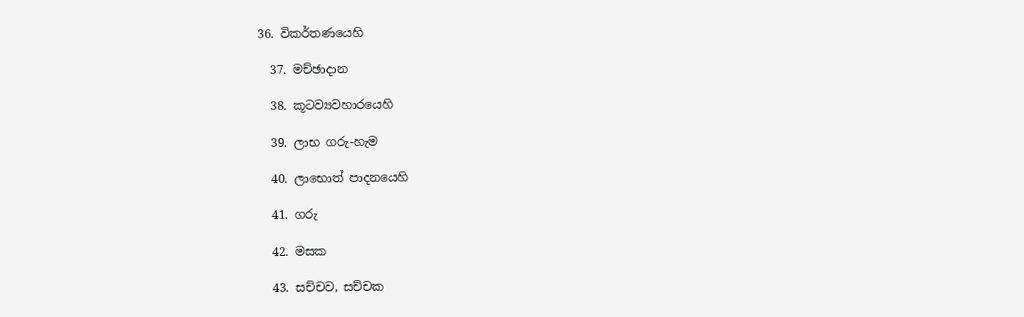36. විකර්තණයෙහි

  37. මච්ඡාදාන

  38. කූටව්‍යවහාරයෙහි

  39. ලාභ ගරු-හැම

  40. ලාභොත් පාදනයෙහි

  41. ගරු

  42. මසක

  43. සච්චව, සච්චක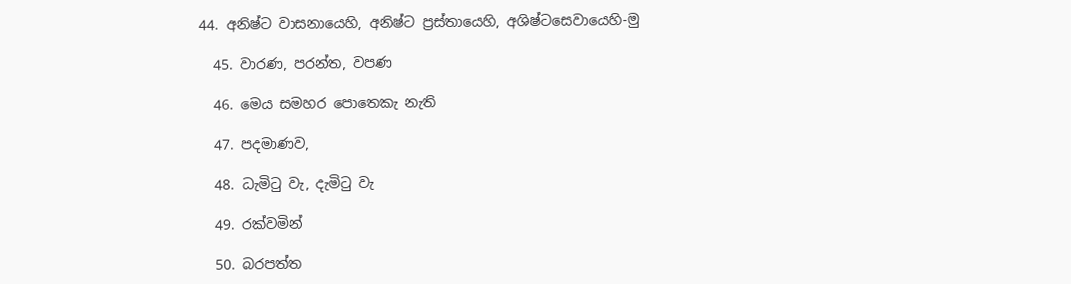44. අනිෂ්ට වාසනායෙහි, අනිෂ්ට ප්‍රස්තායෙහි, අශිෂ්ටසෙවායෙහි-මු

  45. වාරණ, පරන්ත, වපණ

  46. මෙය සමහර පොතෙකැ නැති

  47. පදමාණව,

  48. ධැමිටු වැ, දැමිටු වැ

  49. රක්වමින්

  50. බරපත්ත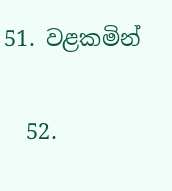51. වළකමින්

  52.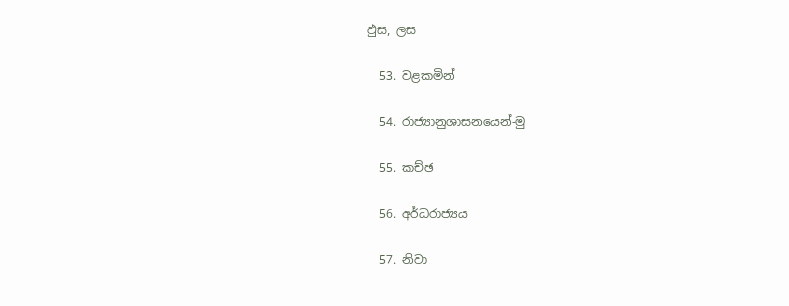ඵුස, ලස

  53. වළකමින්

  54. රාජ්‍යානුශාසනයෙන්-මු

  55. කච්ඡ

  56. අර්ධරාජ්‍යය

  57. නිවා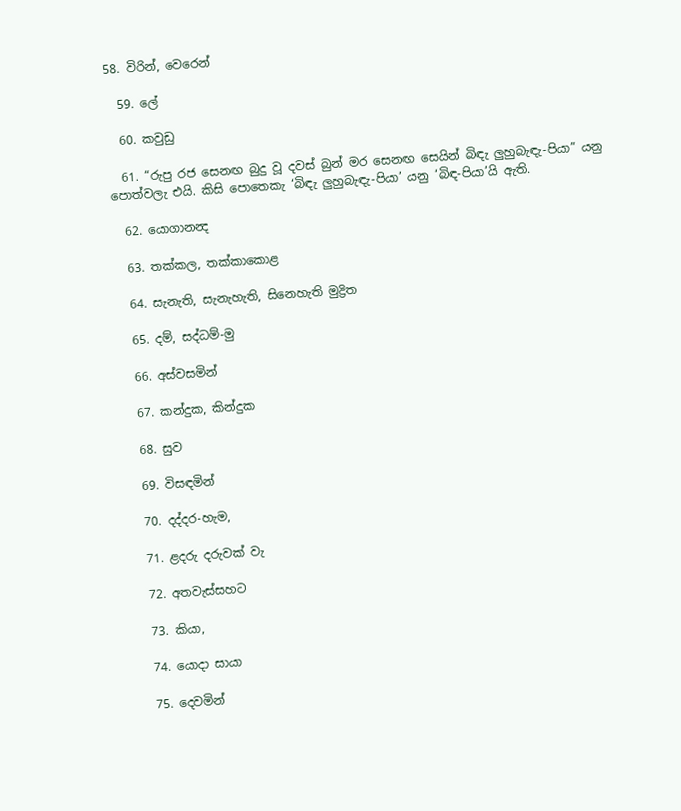58. විරින්, වෙරෙන්

  59. ලේ

  60. කවුඩු

  61. “රුපු රජ සෙනඟ බුදු වූ දවස් බුන් මර සෙනඟ සෙයින් බිඳැ ලුහුබැඳැ-පියා” යනු පොත්වලැ එයි. කිසි පොතෙකැ ‘බිඳැ ලුහුබැඳැ-පියා’ යනු ‘බිඳ-පියා’යි ඇති.

  62. යොගානන්‍ද

  63. තක්කල, තක්කාකොළ

  64. සැනැති, සැනැහැති, සිනෙහැති මුද්‍රිත

  65. දම්, සද්ධම්-මු

  66. අස්වසමින්

  67. කන්දුක, කින්දුක

  68. සුව

  69. විසඳමින්

  70. දද්දර-හැම,

  71. ළදරු දරුවක් වැ

  72. අතවැස්සහට

  73. කියා,

  74. යොදා සායා

  75. දෙවමින්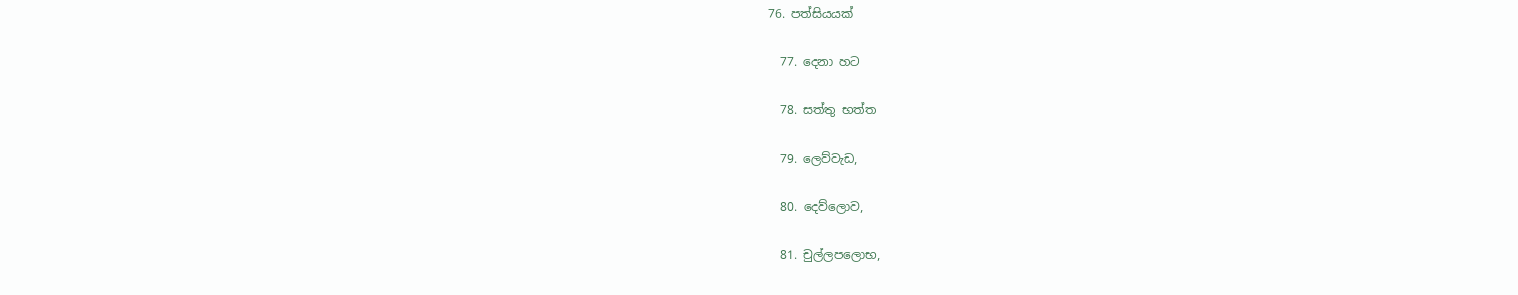76. පත්සියයක්

  77. දෙනා හට

  78. සත්තු භත්ත

  79. ලෙව්වැඩ,

  80. දෙව්ලොව,

  81. චුල්ලපලොභ,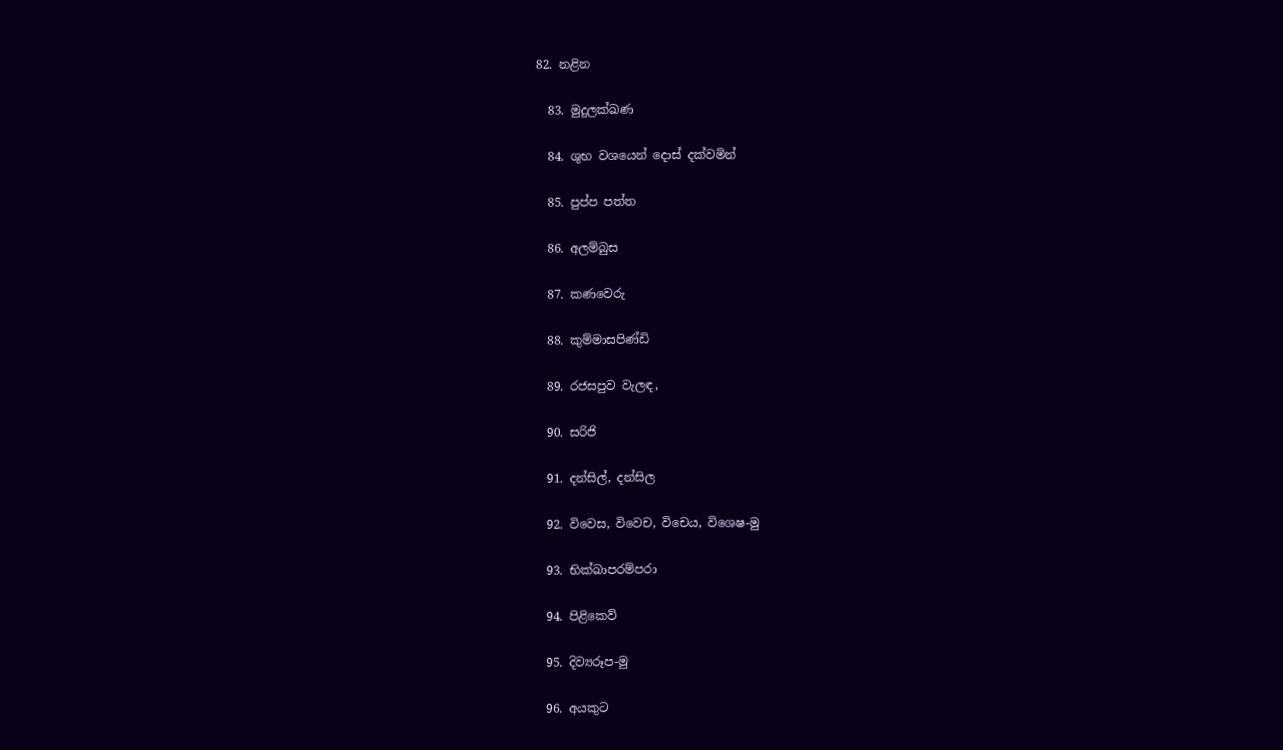82. නළින

  83. මුදුලක්ඛණ

  84. ශුභ වශයෙන් දොස් දක්වමින්

  85. පුප්ප පත්ත

  86. අලම්බුස

  87. කණවෙරු

  88. කුම්මාසපිණ්ඩි

  89. රජසපුව වැලඳ,

  90. සරිජි

  91. දන්සිල්, දන්සිල

  92. විවෙස, විවෙච, විචෙය, විශෙෂ-මු

  93. භික්ඛාපරම්පරා

  94. පිළිකෙව්

  95. දිව්‍යරූප-මු

  96. අයකුට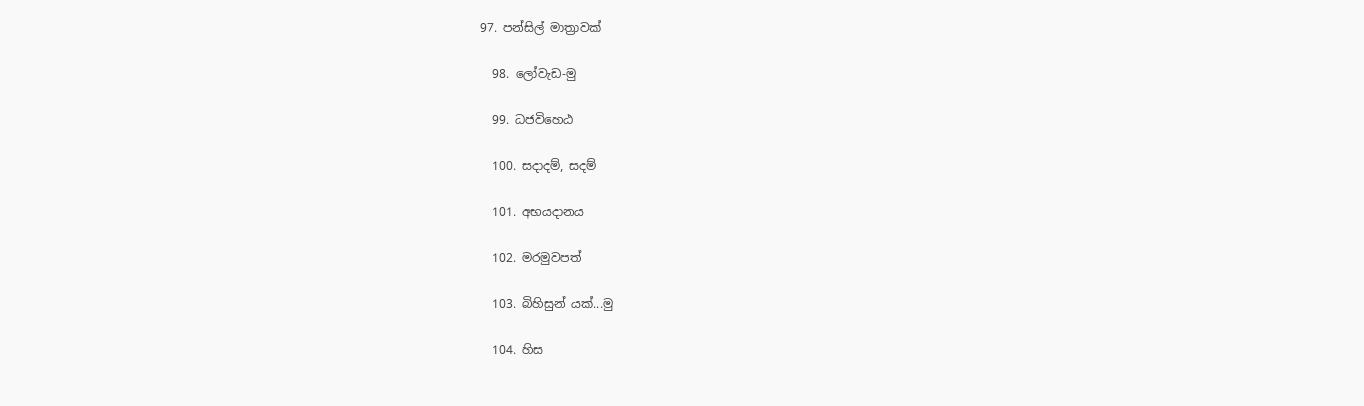97. පන්සිල් මාත්‍රාවක්

  98. ලෝවැඩ-මු

  99. ධජවිහෙඨ

  100. සදාදම්, සදම්

  101. අභයදානය

  102. මරමුවපත්

  103. බිහිසුන් යක්...මු

  104. හිස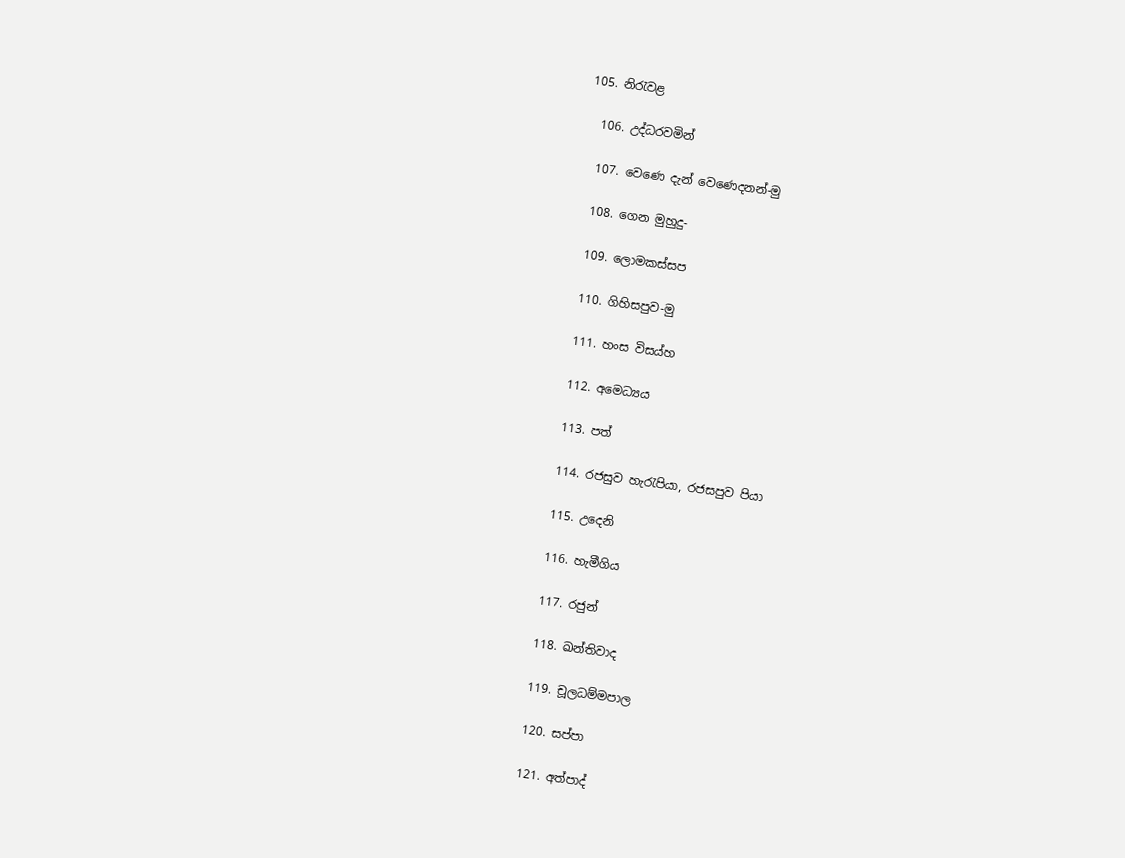105. නිරැවළ

  106. උද්ධරවමින්

  107. වෙණෙ දැන් වෙණෙදනන්-මු

  108. ගෙන මුහුදු-

  109. ලොමකස්සප

  110. ගිහිසපුව-මු

  111. හංස විසය්හ

  112. අමෙධ්‍යය

  113. පත්

  114. රජසුව හැරැපියා, රජසපුව පියා

  115. උදෙනි

  116. හැමීගිය

  117. රජුන්

  118. ඛන්තිවාද

  119. චූලධම්මපාල

  120. සප්පා

  121. අත්පාද්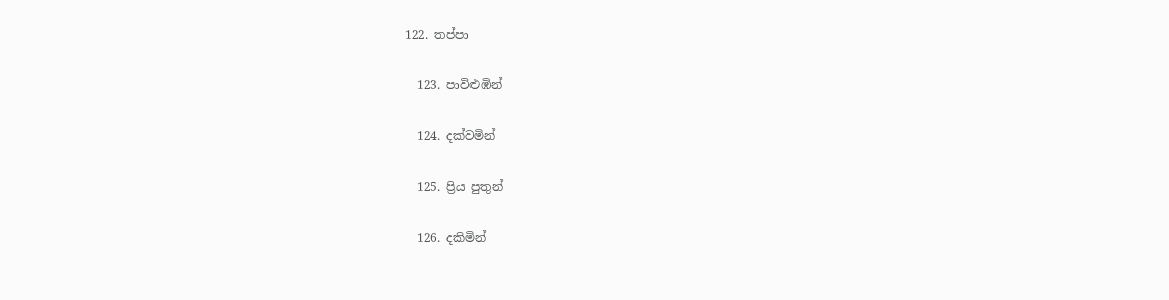122. තප්පා

  123. පාවිළුඹින්

  124. දක්වමින්

  125. ප්‍රිය පුතුන්

  126. දකිමින්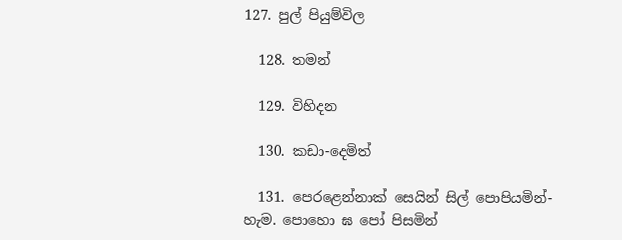127. පුල් පියුම්විල

  128. තමන්

  129. විහිදන

  130. කඩා-දෙමිත්

  131. පෙරළෙන්නාක් සෙයින් සිල් පොපියමින්-හැම. පොහො ඝ පෝ පිසමින්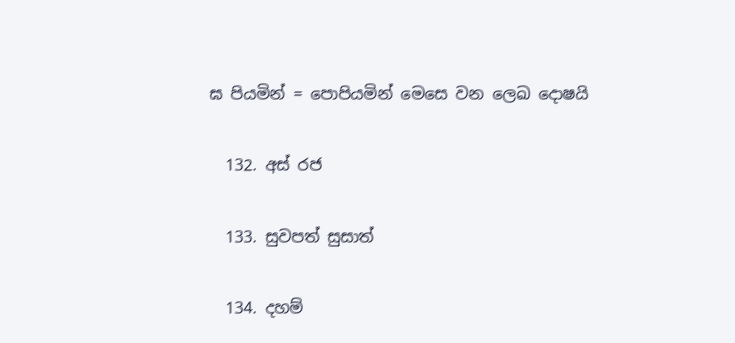ඝ පියමින් = පොපියමින් මෙසෙ වන ලෙඛ දොෂයි

  132. අස් රජ

  133. සුවපත් සුසාත්

  134. දහම්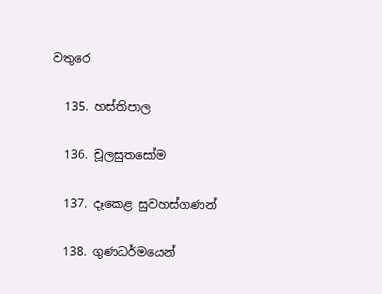වතුරෙ

  135. හස්තිපාල

  136. චූලසුතසෝම

  137. දෑකෙළ සුවහස්ගණන්

  138. ගුණධර්මයෙන්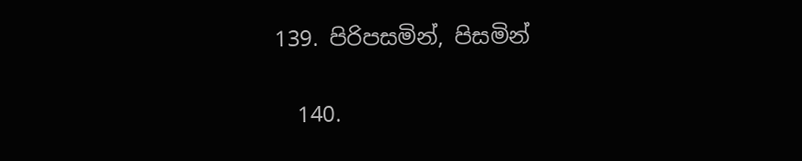139. පිරිපසමින්, පිසමින්

  140.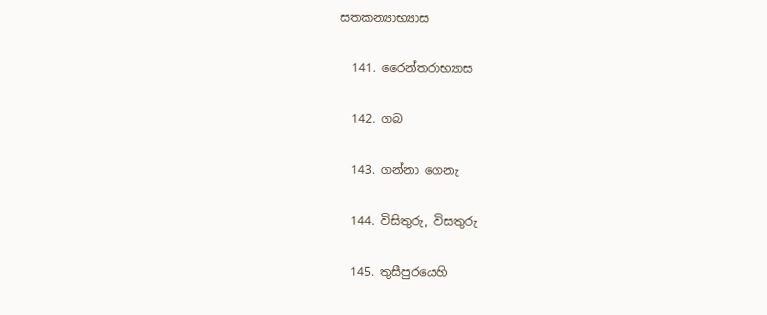සතකන්‍යාභ්‍යාස

  141. රෛන්තරාභ්‍යාස

  142. ගබ

  143. ගන්නා ගෙනැ

  144. විසිතුරු, විසතුරු

  145. තුසීපුරයෙහි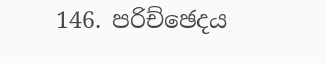146. පරිච්ඡෙදය